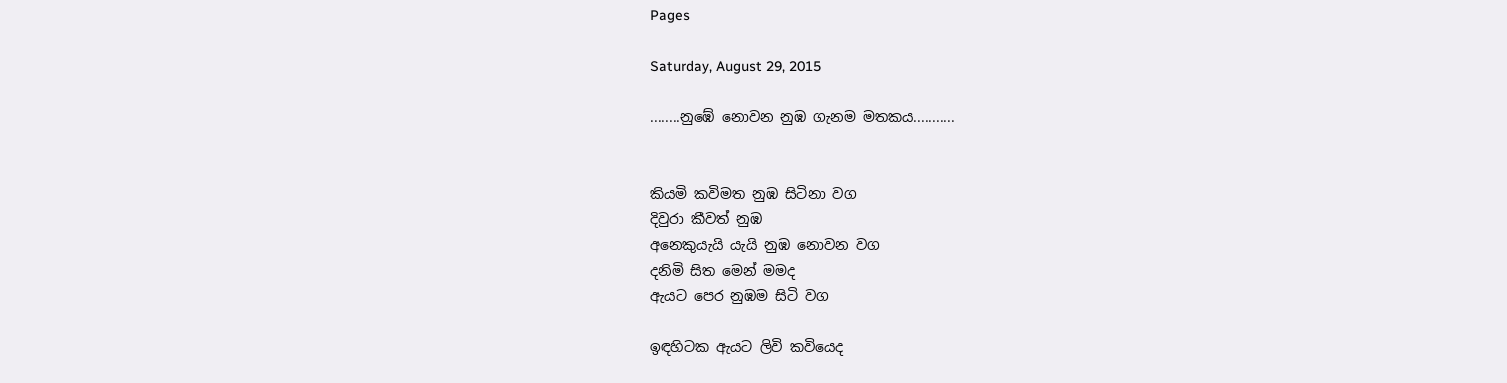Pages

Saturday, August 29, 2015

........නුඹේ නොවන නුඹ ගැනම මතකය...........


කියමි කවිමත නුඹ සිටිනා වග
දිවුරා කීවත් නුඹ
අනෙකුයැයි යැයි නුඹ නොවන වග
දනිමි සිත මෙන් මමද
ඇයට පෙර නුඹම සිටි වග

ඉඳහිටක ඇයට ලිවි කවියෙද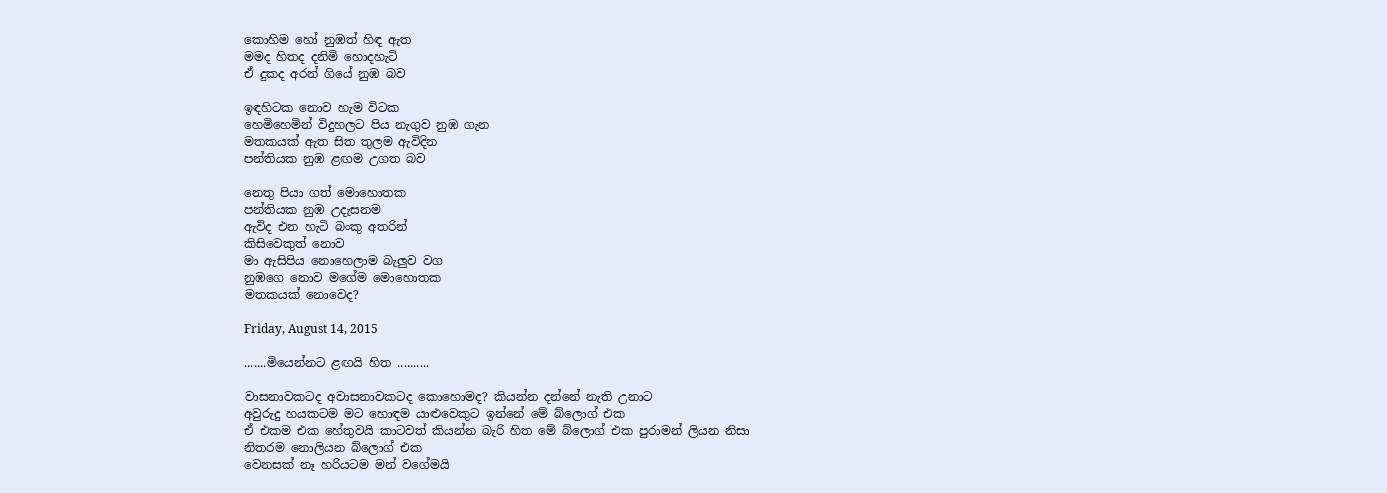කොහිම හෝ නුඹත් හිඳ ඇත
මමද හිතද දනිමි හොදහැටි
ඒ දුකද අරන් ගියේ නුඹ බව

ඉඳහිටක නොව හැම විටක
හෙමිහෙමින් විදුහලට පිය නැගුව නුඹ ගැන
මතකයක් ඇත සිත තුලම ඇවිදින
පන්තියක නුඹ ළඟම උගත බව

නෙතු පියා ගත් මොහොතක
පන්තියක නුඹ උදැසනම
ඇවිද එන හැටි බංකු අතරින්
කිසිවෙකුත් නොව
මා ඇසිපිය නොහෙලාම බැලුව වග
නුඹගෙ නොව මගේම මොහොතක
මතකයක් නොවෙද?

Friday, August 14, 2015

.......මියෙන්නට ළඟයි හිත ..........

වාසනාවකටද අවාසනාවකටද කොහොමද? කියන්න දන්නේ නැති උනාට
අවුරුදු හයකටම මට හොඳම යාළුවෙකුට ඉන්නේ මේ බ්ලොග් එක
ඒ එකම එක හේතුවයි කාටවත් කියන්න බැරි හිත මේ බ්ලොග් එක පුරාමන් ලියන නිසා
නිතරම නොලියන බ්ලොග් එක
වෙනසක් නෑ හරියටම මන් වගේමයි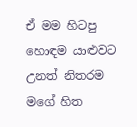ඒ මම හිටපු හොඳම යාළුවට උනත් නිතරම මගේ හිත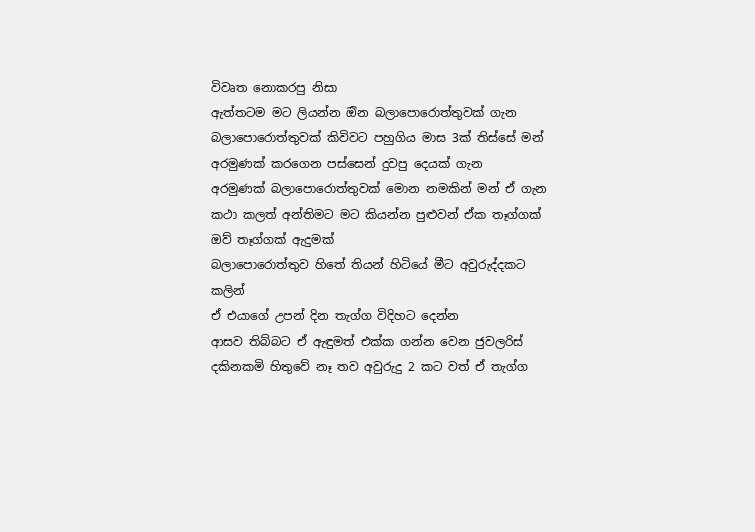විවෘත නොකරපු නිසා
ඇත්තටම මට ලියන්න ඔින බලාපොරොත්තුවක් ගැන බලාපොරොත්තුවක් කිවිවට පහුගිය මාස 3ක් තිස්සේ මන් අරමුණක් කරගෙන පස්සෙන් දුවපු දෙයක් ගැන
අරමුණක් බලාපොරොත්තුවක් මොන නමකින් මන් ඒ ගැන කථා කලත් අන්තිමට මට කියන්න පුළුවන් ඒක තෑග්ගක්
ඔව් තෑග්ගක් ඇදුමක්
බලාපොරොත්තුව හිතේ තියන් හිටියේ මීට අවුරුද්දකට කලින්
ඒ එයාගේ උපන් දින තැග්ග විදිහට දෙන්න
ආසව තිබ්බට ඒ ඇඳුමත් එක්ක ගන්න වෙන ජුවලරිස් දකිනකමි හිතුවේ නෑ තව අවුරුදු 2 කට වත් ඒ තැග්ග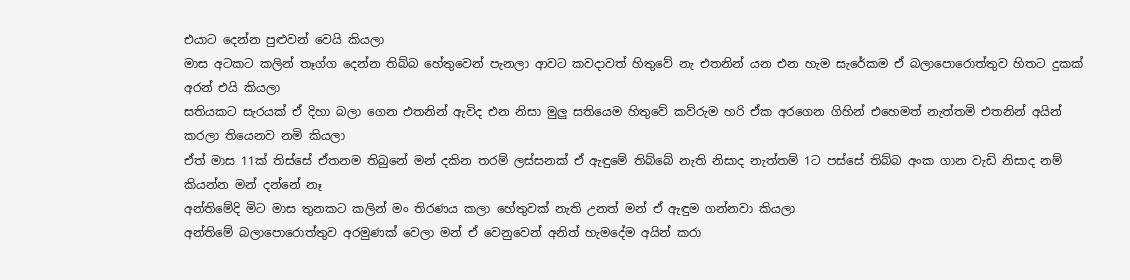එයාට දෙන්න පුළුවන් වෙයි කියලා
මාස අටකට කලින් තෑග්ග දෙන්න තිබ්බ හේතුවෙන් පැනලා ආවට කවදාවත් හිතුවේ නැ එතනින් යන එන හැම සැරේකම ඒ බලාපොරොත්තුව හිතට දුකක් අරන් එයි කියලා
සතියකට සැරයක් ඒ දිහා බලා ගෙන එතනින් ඇවිද එන නිසා මුලු සතියෙම හිතුවේ කව්රුම හරි ඒක අරගෙන ගිහින් එහෙමත් නැත්තමි එතනින් අයින් කරලා තියෙනව නමි කියලා
ඒත් මාස 11ක් තිස්සේ ඒතනම තිබුනේ මන් දකින තරම් ලස්සනක් ඒ ඇඳුමේ තිබ්බේ නැති නිසාද නැත්තම් 1ට පස්සේ තිබ්බ අංක ගාන වැඩි නිසාද නම් කියන්න මන් දන්නේ නෑ
අන්තිමේදි මිට මාස තුනකට කලින් මං තිරණය කලා හේතුවක් නැති උනත් මන් ඒ ඇඳුම ගන්නවා කියලා
අන්තිමේ බලාපොරොත්තුව අරමුණක් වෙලා මන් ඒ වෙනුවෙන් අනිත් හැමදේම අයින් කරා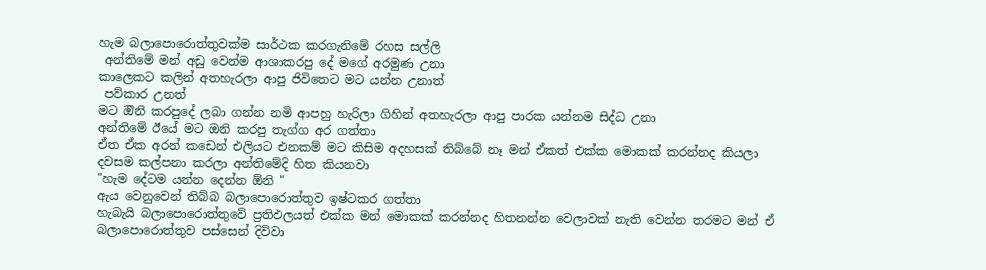හැම බලාපොරොත්තුවක්ම සාර්ථක කරගැනිමේ රහස සල්ලි
 අන්තිමේ මන් අඩු වෙන්ම ආශාකරපු දේ මගේ අරමුණ උනා
කාලෙකට කලින් අතහැරලා ආපු ජිවිතෙට මට යන්න උනාත්
 පව්කාර උනත්
මට ඔිනි කරපුදේ ලබා ගන්න නමි ආපහු හැරිලා ගිහින් අතහැරලා ආපු පාරක යන්නම සිද්ධ උනා
අන්තිමේ ඊයේ මට ඔනි කරපු තැග්ග අර ගත්තා
ඒත ඒක අරන් කඩෙන් එලියට එනකම් මට කිසිම අදහසක් තිබ්බේ නෑ මන් ඒකත් එක්ක මොකක් කරන්නද කියලා
දවසම කල්පනා කරලා අන්තිමේදි හිත කියනවා
"හැම දේටම යන්න දෙන්න ඕනි "
ඇය වෙනුවෙන් තිබ්බ බලාපොරොත්තුව ඉෂ්ටකර ගත්තා
හැබැයි බලාපොරොත්තුවේ ප්‍රතිඵලයත් එක්ක මන් මොකක් කරන්නද හිතනන්න වෙලාවක් නැති වෙන්න තරමට මන් ඒ බලාපොරොත්තුව පස්සෙන් දිවිවා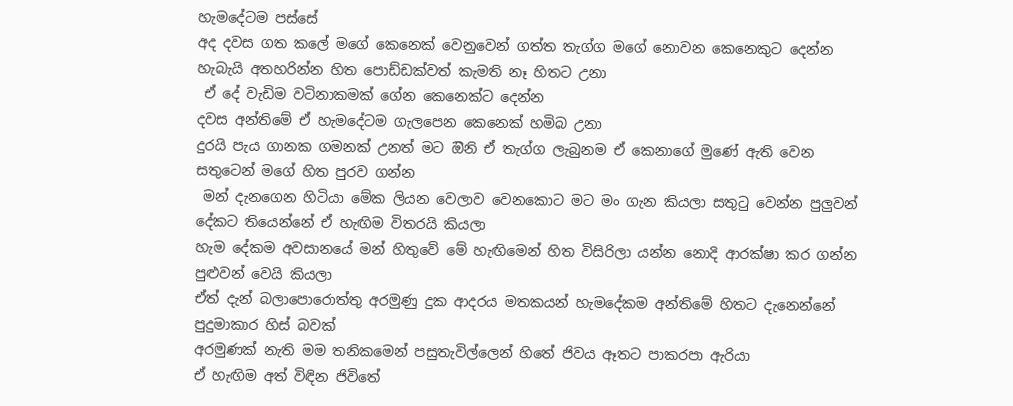හැමදේටම පස්සේ
අද දවස ගත කලේ මගේ කෙනෙක් වෙනුවෙන් ගත්ත තැග්ග මගේ නොවන කෙනෙකුට දෙන්න
හැබැයි අතහරින්න හිත පොඩ්ඩක්වත් කැමති නෑ හිතට උනා
 ඒ දේ වැඩිම වටිනාකමක් ගේන කෙනෙක්ට දෙන්න
දවස අන්තිමේ ඒ හැමදේටම ගැලපෙන කෙනෙක් හමිබ උනා
දුරයි පැය ගානක ගමනක් උනත් මට ඔිනි ඒ තැග්ග ලැබුනම ඒ කෙනාගේ මුණේ ඇති වෙන සතුටෙන් මගේ හිත පුරව ගන්න
 මන් දැනගෙන හිටියා මේක ලියන වෙලාව වෙනකොට මට මං ගැන කියලා සතුටු වෙන්න පුලුවන් දේකට තියෙන්නේ ඒ හැඟිම විතරයි කියලා
හැම දේකම අවසානයේ මන් හිතුවේ මේ හැඟිමෙන් හිත විසිරිලා යන්න නොදි ආරක්ෂා කර ගන්න පුළුවන් වෙයි කියලා
ඒත් දැන් බලාපොරොත්තු අරමුණු දුක ආදරය මතකයන් හැමදේකම අන්තිමේ හිතට දැනෙන්නේ පුදුමාකාර හිස් බවක්
අරමුණක් නැති මම තනිකමෙන් පසුතැවිල්ලෙන් හිතේ ජිවය ඈතට පාකරපා ඇරියා
ඒ හැඟිම අත් විඳින ජිවිතේ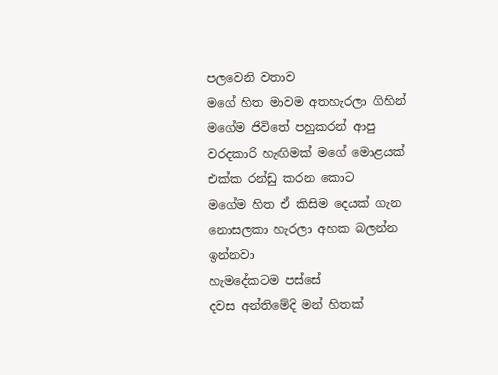පලවෙනි වතාව
මගේ හිත මාවම අතහැරලා ගිහින්
මගේම ජිවිතේ පහුකරන් ආපු වරදකාරි හැඟිමක් මගේ මොළයක් එක්ක රන්ඩු කරන කොට
මගේම හිත ඒ කිසිම දෙයක් ගැන නොසලකා හැරලා අහක බලන්න ඉන්නවා
හැමදේකටම පස්සේ
දවස අන්තිමේදි මන් හිතක්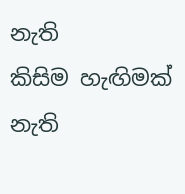නැති
කිසිම හැඟිමක් නැති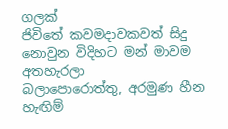ගලක්
ජිවිතේ කවමදාවකවත් සිදු නොවුන විදිහට මන් මාවම අතහැරලා
බලාපොරොත්තු, අරමුණ හීන හැඟිම්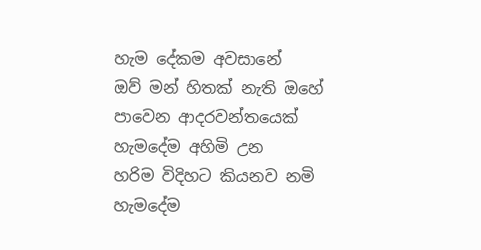හැම දේකම අවසානේ
ඔව් මන් හිතක් නැති ඔහේ පාවෙන ආදරවන්තයෙක් හැමදේම අහිමි උන
හරිම විදිහට කියනව නමි
හැමදේම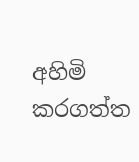අහිමි කරගත්ත